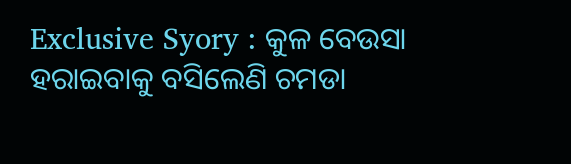Exclusive Syory : କୁଳ ବେଉସା ହରାଇବାକୁ ବସିଲେଣି ଚମଡା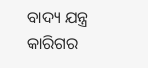ବାଦ୍ୟ ଯନ୍ତ୍ର କାରିଗର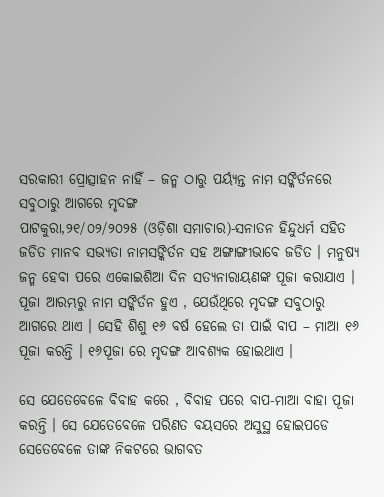ସରକାରୀ ପ୍ରୋତ୍ସାହନ ନାହିଁ – ଜନ୍ମ ଠାରୁ ପର୍ୟ୍ୟନ୍ତ ନାମ ସଙ୍କିର୍ତନରେ ସବୁଠାରୁ ଆଗରେ ମୃଦଙ୍ଗ
ପାଟକୁରା,୨୧/୦୨/୨୦୨୫ (ଓଡ଼ିଶା ସମାଚାର)-ସନାତନ ହିନ୍ଦୁଧର୍ମ ସହିତ ଜଡିତ ମାନବ ସଭ୍ୟତା ନାମସଙ୍କିର୍ତନ ସହ ଅଙ୍ଗାଙ୍ଗୀଭାବେ ଜଡିତ । ମନୁଷ୍ୟ ଜନ୍ମ ହେବା ପରେ ଏକୋଇଶିଆ ଦିନ ସତ୍ୟନାରାୟଣଙ୍କ ପୂଜା କରାଯାଏ । ପୂଜା ଆରମ୍ଭରୁ ନାମ ସଙ୍କିର୍ତନ ହୁଏ , ଯେଉଁଥିରେ ମୃଦଙ୍ଗ ସବୁଠାରୁ ଆଗରେ ଥାଏ । ସେହି ଶିଶୁ ୧୬ ବର୍ଷ ହେଲେ ତା ପାଇଁ ବାପ – ମାଆ ୧୬ ପୂଜା କରନ୍ତି । ୧୬ପୂଜା ରେ ମୃଦଙ୍ଗ ଆବଶ୍ୟକ ହୋଇଥାଏ ।

ସେ ଯେତେବେଳେ ବିବାହ କରେ , ବିବାହ ପରେ ବାପ-ମାଆ ବାହା ପୂଜା କରନ୍ତି । ସେ ଯେତେବେଳେ ପରିଣତ ବୟସରେ ଅସୁସ୍ଥ ହୋଇପଡେ ସେତେବେଳେ ତାଙ୍କ ନିକଟରେ ଭାଗବତ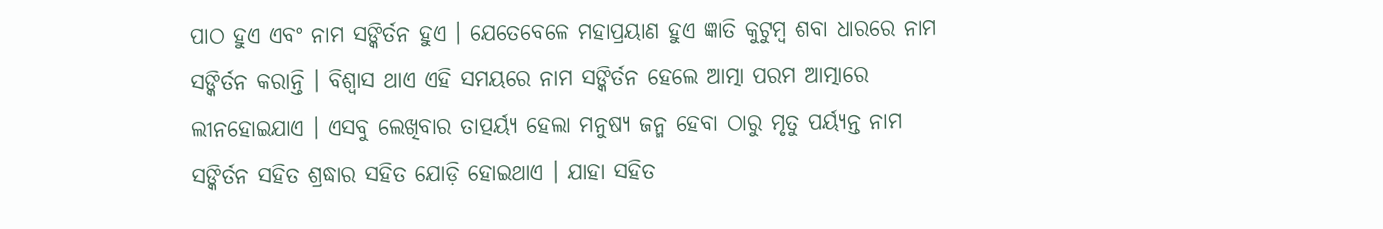ପାଠ ହୁଏ ଏବଂ ନାମ ସଙ୍କିର୍ତନ ହୁଏ । ଯେତେବେଳେ ମହାପ୍ରୟାଣ ହୁଏ ଜ୍ଞାତି କୁଟୁମ୍ବ ଶବା ଧାରରେ ନାମ ସଙ୍କିର୍ତନ କରାନ୍ତି । ବିଶ୍ୱାସ ଥାଏ ଏହି ସମୟରେ ନାମ ସଙ୍କିର୍ତନ ହେଲେ ଆତ୍ମା ପରମ ଆତ୍ମାରେ ଲୀନହୋଇଯାଏ । ଏସବୁ ଲେଖିବାର ତାତ୍ପର୍ୟ୍ୟ ହେଲା ମନୁଷ୍ୟ ଜନ୍ମ ହେବା ଠାରୁ ମୃତୁ ପର୍ୟ୍ୟନ୍ତ ନାମ ସଙ୍କିର୍ତନ ସହିତ ଶ୍ରଦ୍ଧାର ସହିତ ଯୋଡ଼ି ହୋଇଥାଏ । ଯାହା ସହିତ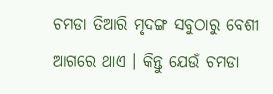ଚମଡା ତିଆରି ମୃଦଙ୍ଗ ସବୁଠାରୁ ବେଶୀ ଆଗରେ ଥାଏ । କିନ୍ତୁ ଯେଉଁ ଚମଡା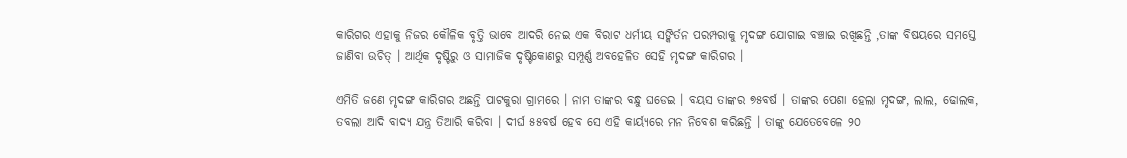କାରିଗର ଏହାକୁ ନିଜର କୌଳିକ ବୃତ୍ତି ଭାବେ ଆଦରି ନେଇ ଏକ ବିରାଟ ଧର୍ମୀୟ ସଙ୍କିର୍ତନ ପରମ୍ପରାକୁ ମୃଦଙ୍ଗ ଯୋଗାଇ ବଞ୍ଚାଇ ରଖିଛନ୍ତି ,ତାଙ୍କ ବିଷୟରେ ସମସ୍ତେ ଜାଣିବା ଉଚିତ୍ । ଆର୍ଥିକ ଦୃଷ୍ଟିରୁ ଓ ସାମାଜିକ ଦୃଷ୍ଟିକୋଣରୁ ସମ୍ପୂର୍ଣ୍ଣ ଅବହେଳିତ ସେହି ମୃଦଙ୍ଗ କାରିଗର ।

ଏମିତି ଜଣେ ମୃଦଙ୍ଗ କାରିଗର ଅଛନ୍ତି ପାଟକୁରା ଗ୍ରାମରେ । ନାମ ତାଙ୍କର ବନ୍ଧୁ ଘଡେଇ । ବୟସ ତାଙ୍କର ୭୫ବର୍ଷ । ତାଙ୍କର ପେଶା ହେଲା ମୃଦଙ୍ଗ, ଲାଲ, ଢୋଲକ, ତବଲା ଆଦି ବାଦ୍ୟ ଯନ୍ତ୍ର ତିଆରି କରିବା । ଦୀର୍ଘ ୫୫ବର୍ଷ ହେବ ସେ ଏହି କାର୍ୟ୍ୟରେ ମନ ନିବେଶ କରିଛନ୍ତି । ତାଙ୍କୁ ଯେତେବେଳେ ୨୦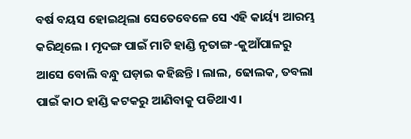ବର୍ଷ ବୟସ ହୋଇଥିଲା ସେତେବେଳେ ସେ ଏହି କାର୍ୟ୍ୟ ଆରମ୍ଭ କରିଥିଲେ । ମୃଦଙ୍ଗ ପାଇଁ ମାଟି ହାଣ୍ଡି ନୃତାଙ୍ଗ-କୁଆଁପାଳରୁ ଆସେ ବୋଲି ବନ୍ଧୁ ଘଡ଼ାଇ କହିଛନ୍ତି । ଲାଲ, ଢୋଲକ, ତବଲା ପାଇଁ କାଠ ହାଣ୍ଡି କଟକରୁ ଆଣିବାକୁ ପଡିଥାଏ ।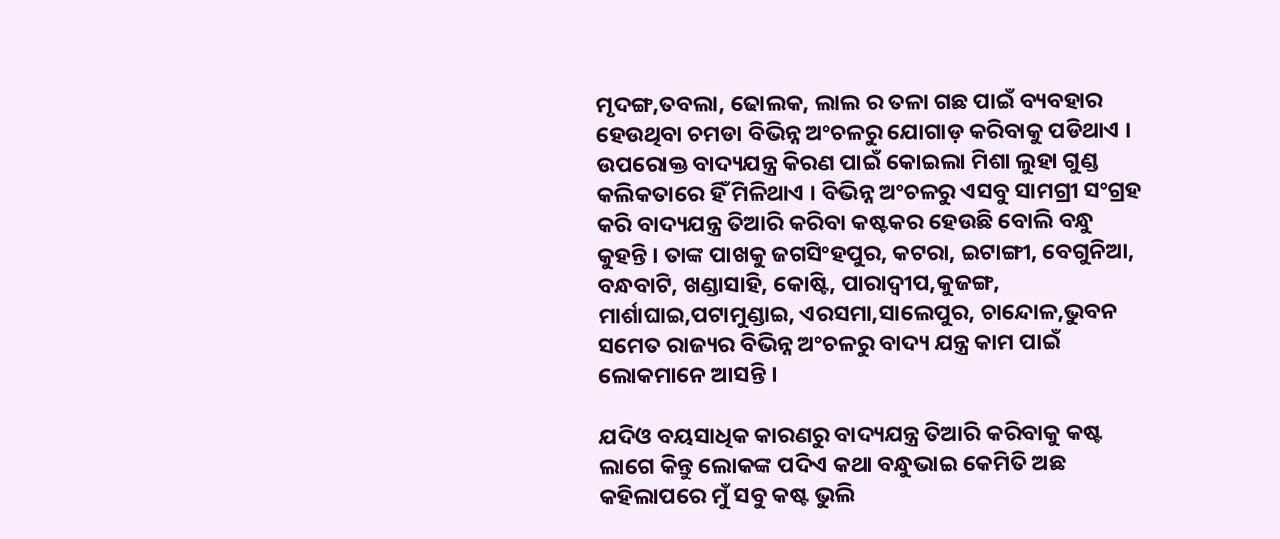ମୃଦଙ୍ଗ,ତବଲା, ଢୋଲକ, ଲାଲ ର ତଳା ଗଛ ପାଇଁ ବ୍ୟବହାର ହେଉଥିବା ଚମଡା ବିଭିନ୍ନ ଅଂଚଳରୁ ଯୋଗାଡ଼ କରିବାକୁ ପଡିଥାଏ । ଉପରୋକ୍ତ ବାଦ୍ୟଯନ୍ତ୍ର କିରଣ ପାଇଁ କୋଇଲା ମିଶା ଲୁହା ଗୁଣ୍ଡ କଲିକତାରେ ହିଁ ମିଳିଥାଏ । ବିଭିନ୍ନ ଅଂଚଳରୁ ଏସବୁ ସାମଗ୍ରୀ ସଂଗ୍ରହ କରି ବାଦ୍ୟଯନ୍ତ୍ର ତିଆରି କରିବା କଷ୍ଟକର ହେଉଛି ବୋଲି ବନ୍ଧୁ କୁହନ୍ତି । ତାଙ୍କ ପାଖକୁ ଜଗସିଂହପୁର, କଟରା, ଇଟାଙ୍ଗୀ, ବେଗୁନିଆ, ବନ୍ଧବାଟି, ଖଣ୍ଡାସାହି, କୋଷ୍ଟି, ପାରାଦ୍ୱୀପ,କୁଜଙ୍ଗ, ମାର୍ଶାଘାଇ,ପଟାମୁଣ୍ଡାଇ, ଏରସମା,ସାଲେପୁର, ଚାନ୍ଦୋଳ,ଭୁବନ ସମେତ ରାଜ୍ୟର ବିଭିନ୍ନ ଅଂଚଳରୁ ବାଦ୍ୟ ଯନ୍ତ୍ର କାମ ପାଇଁ ଲୋକମାନେ ଆସନ୍ତି ।

ଯଦିଓ ବୟସାଧିକ କାରଣରୁ ବାଦ୍ୟଯନ୍ତ୍ର ତିଆରି କରିବାକୁ କଷ୍ଟ ଲାଗେ କିନ୍ତୁ ଲୋକଙ୍କ ପଦିଏ କଥା ବନ୍ଧୁଭାଇ କେମିତି ଅଛ କହିଲାପରେ ମୁଁ ସବୁ କଷ୍ଟ ଭୁଲି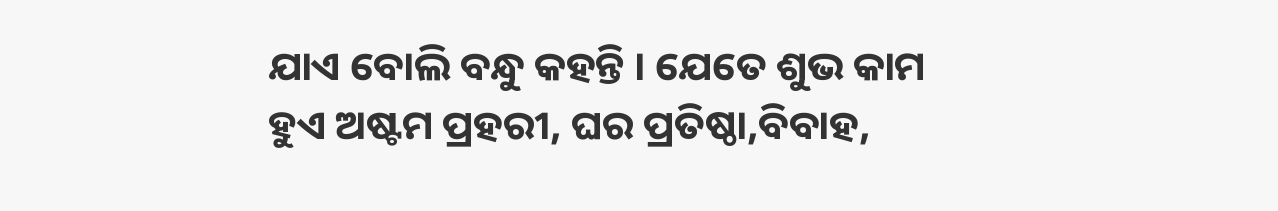ଯାଏ ବୋଲି ବନ୍ଧୁ କହନ୍ତି । ଯେତେ ଶୁଭ କାମ ହୁଏ ଅଷ୍ଟମ ପ୍ରହରୀ, ଘର ପ୍ରତିଷ୍ଠା,ବିବାହ,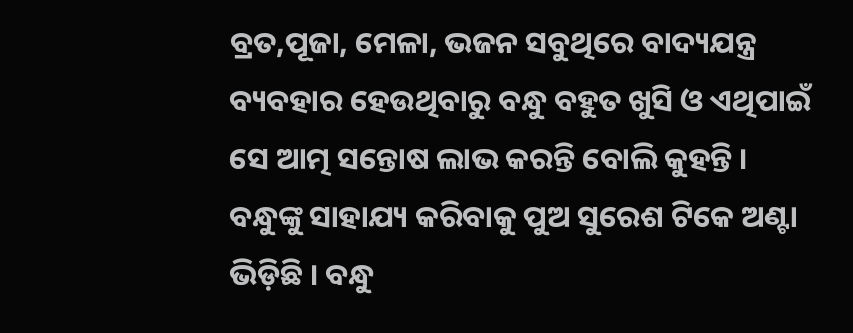ବ୍ରତ,ପୂଜା, ମେଳା, ଭଜନ ସବୁଥିରେ ବାଦ୍ୟଯନ୍ତ୍ର ବ୍ୟବହାର ହେଉଥିବାରୁ ବନ୍ଧୁ ବହୁତ ଖୁସି ଓ ଏଥିପାଇଁ ସେ ଆତ୍ମ ସନ୍ତୋଷ ଲାଭ କରନ୍ତି ବୋଲି କୁହନ୍ତି । ବନ୍ଧୁଙ୍କୁ ସାହାଯ୍ୟ କରିବାକୁ ପୁଅ ସୁରେଶ ଟିକେ ଅଣ୍ଟା ଭିଡ଼ିଛି । ବନ୍ଧୁ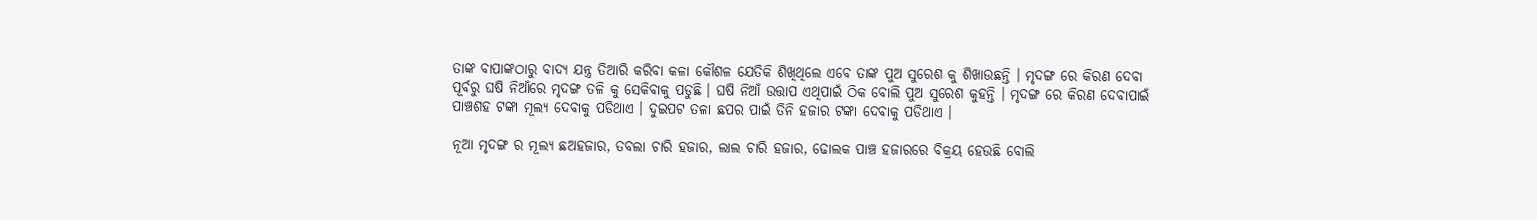ତାଙ୍କ ବାପାଙ୍କଠାରୁ ବାଦ୍ୟ ଯନ୍ତ୍ର ତିଆରି କରିବା କଳା କୌଶଳ ଯେତିକି ଶିଖିଥିଲେ ଏବେ ତାଙ୍କ ପୁଅ ସୁରେଶ କୁ ଶିଖାଉଛନ୍ତି । ମୃଦଙ୍ଗ ରେ କିରଣ ଦେବା ପୂର୍ବରୁ ଘଷି ନିଆଁରେ ମୃଦଙ୍ଗ ତଳି କୁ ସେକିବାକୁ ପଡୁଛି । ଘଷି ନିଆଁ ଉତ୍ତାପ ଏଥିପାଇଁ ଠିକ ବୋଲି ପୁଅ ସୁରେଶ କୁହନ୍ତି । ମୃଦଙ୍ଗ ରେ କିରଣ ଦେବାପାଇଁ ପାଞ୍ଚଶହ ଟଙ୍କା ମୂଲ୍ୟ ଦେବାକୁ ପଡିଥାଏ । ଦୁଇପଟ ତଳା ଛପର ପାଇଁ ତିନି ହଜାର ଟଙ୍କା ଦେବାକୁ ପଡିଥାଏ ।

ନୂଆ ମୃଦଙ୍ଗ ର ମୂଲ୍ୟ ଛଅହଜାର, ତବଲା ଚାରି ହଜାର, ଲାଲ ଚାରି ହଜାର, ଢୋଲକ ପାଞ୍ଚ ହଜାରରେ ବିକ୍ରୟ ହେଉଛି ବୋଲି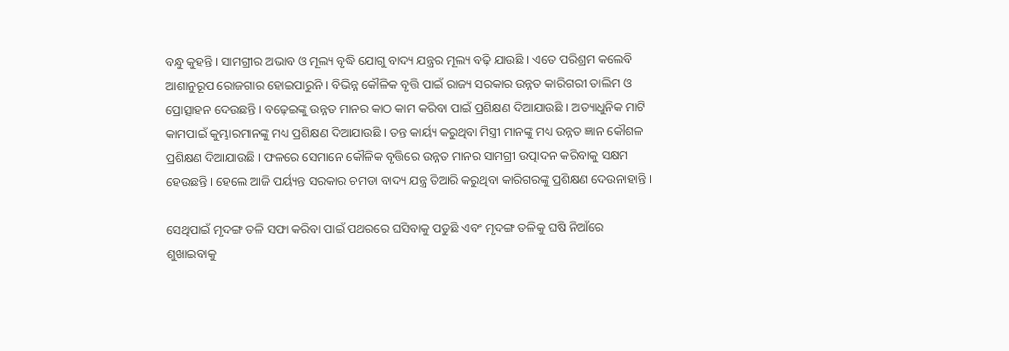ବନ୍ଧୁ କୁହନ୍ତି । ସାମଗ୍ରୀର ଅଭାବ ଓ ମୂଲ୍ୟ ବୃଦ୍ଧି ଯୋଗୁ ବାଦ୍ୟ ଯନ୍ତ୍ରର ମୂଲ୍ୟ ବଢ଼ି ଯାଉଛି । ଏତେ ପରିଶ୍ରମ କଲେବି ଆଶାନୁରୂପ ରୋଜଗାର ହୋଇପାରୁନି । ବିଭିନ୍ନ କୌଳିକ ବୃତ୍ତି ପାଇଁ ରାଜ୍ୟ ସରକାର ଉନ୍ନତ କାରିଗରୀ ତାଲିମ ଓ ପ୍ରୋତ୍ସାହନ ଦେଉଛନ୍ତି । ବଢ଼େଇଙ୍କୁ ଉନ୍ନତ ମାନର କାଠ କାମ କରିବା ପାଇଁ ପ୍ରଶିକ୍ଷଣ ଦିଆଯାଉଛି । ଅତ୍ୟାଧୁନିକ ମାଟି କାମପାଇଁ କୁମ୍ଭାରମାନଙ୍କୁ ମଧ୍ୟ ପ୍ରଶିକ୍ଷଣ ଦିଆଯାଉଛି । ତନ୍ତ କାର୍ୟ୍ୟ କରୁଥିବା ମିସ୍ତ୍ରୀ ମାନଙ୍କୁ ମଧ୍ୟ ଉନ୍ନତ ଜ୍ଞାନ କୌଶଳ ପ୍ରଶିକ୍ଷଣ ଦିଆଯାଉଛି । ଫଳରେ ସେମାନେ କୌଳିକ ବୃତ୍ତିରେ ଉନ୍ନତ ମାନର ସାମଗ୍ରୀ ଉତ୍ପାଦନ କରିବାକୁ ସକ୍ଷମ ହେଉଛନ୍ତି । ହେଲେ ଆଜି ପର୍ୟ୍ୟନ୍ତ ସରକାର ଚମଡା ବାଦ୍ୟ ଯନ୍ତ୍ର ତିଆରି କରୁଥିବା କାରିଗରଙ୍କୁ ପ୍ରଶିକ୍ଷଣ ଦେଉନାହାନ୍ତି ।

ସେଥିପାଇଁ ମୃଦଙ୍ଗ ତଳି ସଫା କରିବା ପାଇଁ ପଥରରେ ଘସିବାକୁ ପଡୁଛି ଏବଂ ମୃଦଙ୍ଗ ତଳିକୁ ଘଷି ନିଆଁରେ ଶୁଖାଇବାକୁ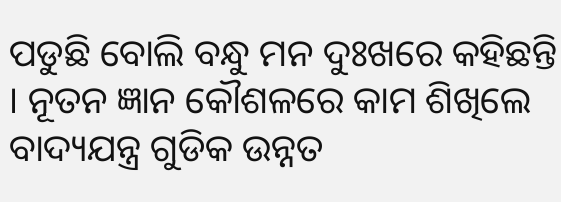ପଡୁଛି ବୋଲି ବନ୍ଧୁ ମନ ଦୁଃଖରେ କହିଛନ୍ତି । ନୂତନ ଜ୍ଞାନ କୌଶଳରେ କାମ ଶିଖିଲେ ବାଦ୍ୟଯନ୍ତ୍ର ଗୁଡିକ ଉନ୍ନତ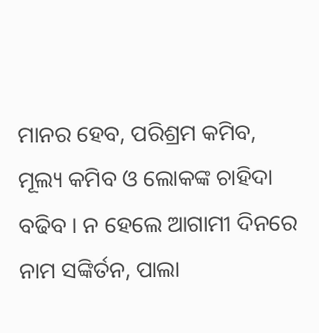ମାନର ହେବ, ପରିଶ୍ରମ କମିବ, ମୂଲ୍ୟ କମିବ ଓ ଲୋକଙ୍କ ଚାହିଦା ବଢିବ । ନ ହେଲେ ଆଗାମୀ ଦିନରେ ନାମ ସଙ୍କିର୍ତନ, ପାଲା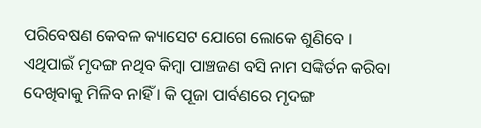ପରିବେଷଣ କେବଳ କ୍ୟାସେଟ ଯୋଗେ ଲୋକେ ଶୁଣିବେ । ଏଥିପାଇଁ ମୃଦଙ୍ଗ ନଥିବ କିମ୍ବା ପାଞ୍ଚଜଣ ବସି ନାମ ସଙ୍କିର୍ତନ କରିବା ଦେଖିବାକୁ ମିଳିବ ନାହିଁ । କି ପୂଜା ପାର୍ବଣରେ ମୃଦଙ୍ଗ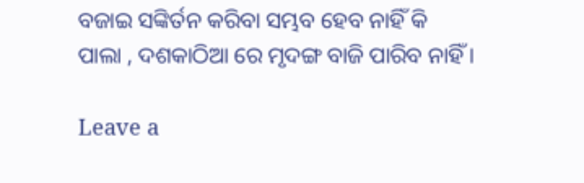ବଜାଇ ସଙ୍କିର୍ତନ କରିବା ସମ୍ଭବ ହେବ ନାହିଁ କି ପାଲା , ଦଶକାଠିଆ ରେ ମୃଦଙ୍ଗ ବାଜି ପାରିବ ନାହିଁ ।

Leave a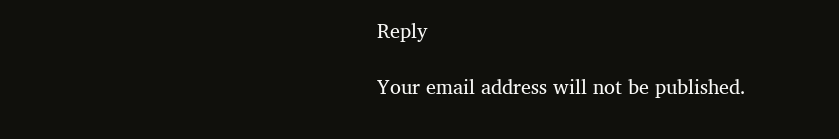Reply

Your email address will not be published.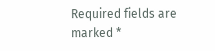Required fields are marked *